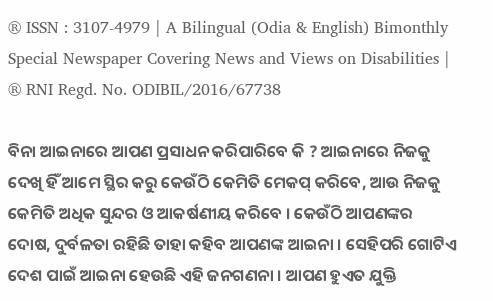® ISSN : 3107-4979 | A Bilingual (Odia & English) Bimonthly Special Newspaper Covering News and Views on Disabilities | ® RNI Regd. No. ODIBIL/2016/67738

ବିନା ଆଇନାରେ ଆପଣ ପ୍ରସାଧନ କରିପାରିବେ କି ? ଆଇନାରେ ନିଜକୁ ଦେଖି ହିଁ ଆମେ ସ୍ଥିର କରୁ କେଉଁଠି କେମିତି ମେକପ୍ କରିବେ, ଆଉ ନିଜକୁ କେମିତି ଅଧିକ ସୁନ୍ଦର ଓ ଆକର୍ଷଣୀୟ କରିବେ । କେଉଁଠି ଆପଣଙ୍କର ଦୋଷ, ଦୁର୍ବଳତା ରହିଛି ତାହା କହିବ ଆପଣଙ୍କ ଆଇନା । ସେହିପରି ଗୋଟିଏ ଦେଶ ପାଇଁ ଆଇନା ହେଉଛି ଏହି ଜନଗଣନା । ଆପଣ ହୁଏତ ଯୁକ୍ତି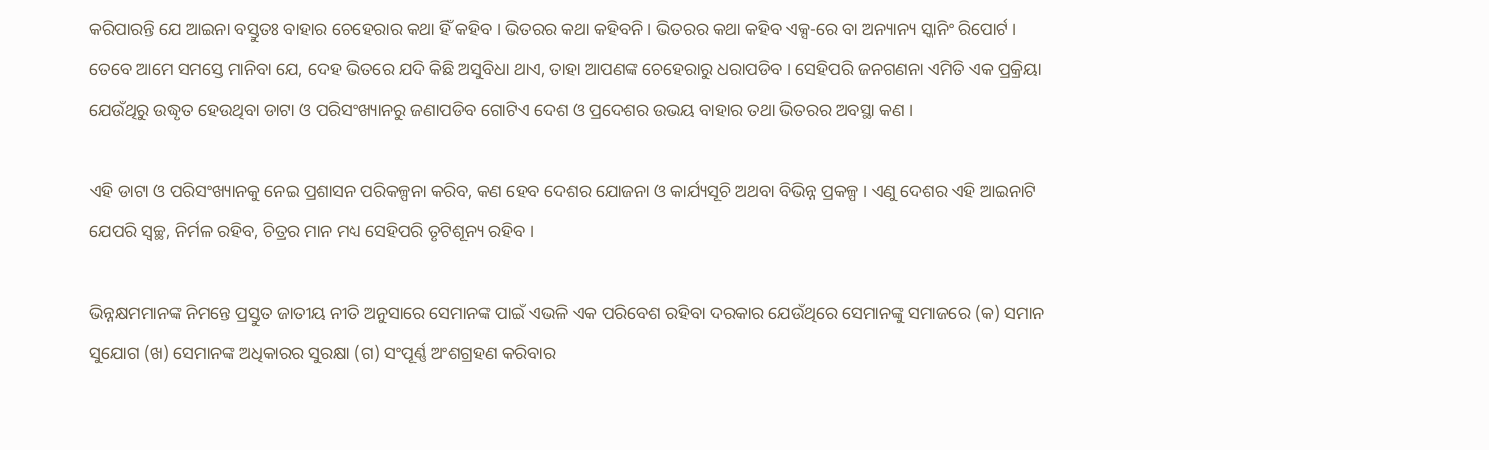କରିପାରନ୍ତି ଯେ ଆଇନା ବସ୍ତୁତଃ ବାହାର ଚେହେରାର କଥା ହିଁ କହିବ । ଭିତରର କଥା କହିବନି । ଭିତରର କଥା କହିବ ଏକ୍ସ-ରେ ବା ଅନ୍ୟାନ୍ୟ ସ୍କାନିଂ ରିପୋର୍ଟ । ତେବେ ଆମେ ସମସ୍ତେ ମାନିବା ଯେ, ଦେହ ଭିତରେ ଯଦି କିଛି ଅସୁବିଧା ଥାଏ, ତାହା ଆପଣଙ୍କ ଚେହେରାରୁ ଧରାପଡିବ । ସେହିପରି ଜନଗଣନା ଏମିତି ଏକ ପ୍ରକ୍ରିୟା ଯେଉଁଥିରୁ ଉଦ୍ଧୃତ ହେଉଥିବା ଡାଟା ଓ ପରିସଂଖ୍ୟାନରୁ ଜଣାପଡିବ ଗୋଟିଏ ଦେଶ ଓ ପ୍ରଦେଶର ଉଭୟ ବାହାର ତଥା ଭିତରର ଅବସ୍ଥା କଣ ।

ଏହି ଡାଟା ଓ ପରିସଂଖ୍ୟାନକୁ ନେଇ ପ୍ରଶାସନ ପରିକଳ୍ପନା କରିବ, କଣ ହେବ ଦେଶର ଯୋଜନା ଓ କାର୍ଯ୍ୟସୂଚି ଅଥବା ବିଭିନ୍ନ ପ୍ରକଳ୍ପ । ଏଣୁ ଦେଶର ଏହି ଆଇନାଟି ଯେପରି ସ୍ୱଚ୍ଛ, ନିର୍ମଳ ରହିବ, ଚିତ୍ରର ମାନ ମଧ୍ୟ ସେହିପରି ତୃଟିଶୂନ୍ୟ ରହିବ ।

ଭିନ୍ନକ୍ଷମମାନଙ୍କ ନିମନ୍ତେ ପ୍ରସ୍ତୁତ ଜାତୀୟ ନୀତି ଅନୁସାରେ ସେମାନଙ୍କ ପାଇଁ ଏଭଳି ଏକ ପରିବେଶ ରହିବା ଦରକାର ଯେଉଁଥିରେ ସେମାନଙ୍କୁ ସମାଜରେ (କ) ସମାନ ସୁଯୋଗ (ଖ) ସେମାନଙ୍କ ଅଧିକାରର ସୁରକ୍ଷା (ଗ) ସଂପୂର୍ଣ୍ଣ ଅଂଶଗ୍ରହଣ କରିବାର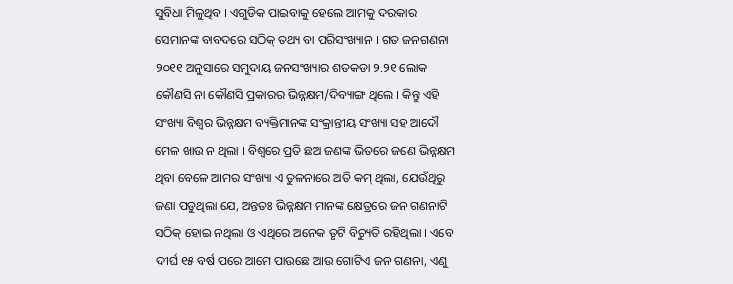ସୁବିଧା ମିଳୁଥିବ । ଏଗୁଡିକ ପାଇବାକୁ ହେଲେ ଆମକୁ ଦରକାର ସେମାନଙ୍କ ବାବଦରେ ସଠିକ୍ ତଥ୍ୟ ବା ପରିସଂଖ୍ୟାନ । ଗତ ଜନଗଣନା ୨୦୧୧ ଅନୁସାରେ ସମୁଦାୟ ଜନସଂଖ୍ୟାର ଶତକଡା ୨.୨୧ ଲୋକ କୌଣସି ନା କୌଣସି ପ୍ରକାରର ଭିନ୍ନକ୍ଷମ/ଦିବ୍ୟାଙ୍ଗ ଥିଲେ । କିନ୍ତୁ ଏହି ସଂଖ୍ୟା ବିଶ୍ୱର ଭିନ୍ନକ୍ଷମ ବ୍ୟକ୍ତିମାନଙ୍କ ସଂକ୍ରାନ୍ତୀୟ ସଂଖ୍ୟା ସହ ଆଦୌ ମେଳ ଖାଉ ନ ଥିଲା । ବିଶ୍ୱରେ ପ୍ରତି ଛଅ ଜଣଙ୍କ ଭିତରେ ଜଣେ ଭିନ୍ନକ୍ଷମ ଥିବା ବେଳେ ଆମର ସଂଖ୍ୟା ଏ ତୁଳନାରେ ଅତି କମ୍ ଥିଲା, ଯେଉଁଥିରୁ ଜଣା ପଡୁଥିଲା ଯେ, ଅନ୍ତତଃ ଭିନ୍ନକ୍ଷମ ମାନଙ୍କ କ୍ଷେତ୍ରରେ ଜନ ଗଣନାଟି ସଠିକ୍ ହୋଇ ନଥିଲା ଓ ଏଥିରେ ଅନେକ ତୃଟି ବିଚ୍ୟୁତି ରହିଥିଲା । ଏବେ ଦୀର୍ଘ ୧୫ ବର୍ଷ ପରେ ଆମେ ପାଉଛେ ଆଉ ଗୋଟିଏ ଜନ ଗଣନା, ଏଣୁ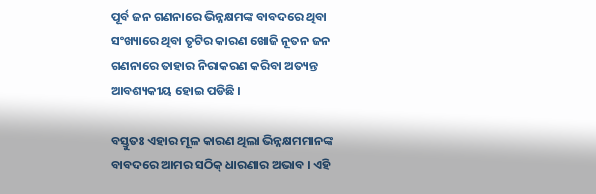ପୂର୍ବ ଜନ ଗଣନାରେ ଭିନ୍ନକ୍ଷମଙ୍କ ବାବଦରେ ଥିବା ସଂଖ୍ୟାରେ ଥିବା ତୃଟିର କାରଣ ଖୋଜି ନୂତନ ଜନ ଗଣନାରେ ତାହାର ନିରାକରଣ କରିବା ଅତ୍ୟନ୍ତ ଆବଶ୍ୟକୀୟ ହୋଇ ପଡିଛି ।

ବସ୍ତୁତଃ ଏହାର ମୂଳ କାରଣ ଥିଲା ଭିନ୍ନକ୍ଷମମାନଙ୍କ ବାବଦରେ ଆମର ସଠିକ୍ ଧାରଣାର ଅଭାବ । ଏହି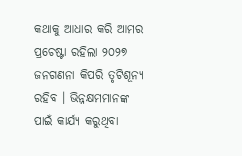କଥାକୁ ଆଧାର କରି ଆମର ପ୍ରଚେଷ୍ଟା ରହିଲା ୨୦୨୭ ଜନଗଣନା କିପରି ତୃଟିଶୂନ୍ୟ ରହିବ । ଭିନ୍ନକ୍ଷମମାନଙ୍କ ପାଇଁ କାର୍ଯ୍ୟ କରୁଥିବା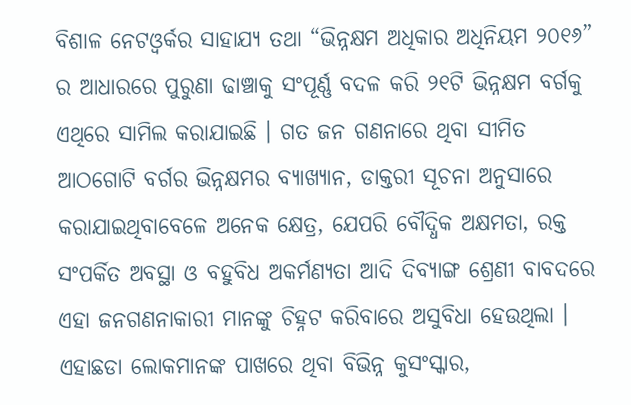ବିଶାଳ ନେଟଓ୍ୱର୍କର ସାହାଯ୍ୟ ତଥା “ଭିନ୍ନକ୍ଷମ ଅଧିକାର ଅଧିନିୟମ ୨୦୧୬” ର ଆଧାରରେ ପୁରୁଣା ଢାଞ୍ଚାକୁ ସଂପୂର୍ଣ୍ଣ ବଦଳ କରି ୨୧ଟି ଭିନ୍ନକ୍ଷମ ବର୍ଗକୁ ଏଥିରେ ସାମିଲ କରାଯାଇଛି । ଗତ ଜନ ଗଣନାରେ ଥିବା ସୀମିତ ଆଠଗୋଟି ବର୍ଗର ଭିନ୍ନକ୍ଷମର ବ୍ୟାଖ୍ୟାନ, ଡାକ୍ତରୀ ସୂଚନା ଅନୁସାରେ କରାଯାଇଥିବାବେଳେ ଅନେକ କ୍ଷେତ୍ର, ଯେପରି ବୌଦ୍ଧିକ ଅକ୍ଷମତା, ରକ୍ତ ସଂପର୍କିତ ଅବସ୍ଥା ଓ ବହୁବିଧ ଅକର୍ମଣ୍ୟତା ଆଦି ଦିବ୍ୟାଙ୍ଗ ଶ୍ରେଣୀ ବାବଦରେ ଏହା ଜନଗଣନାକାରୀ ମାନଙ୍କୁ ଚିହ୍ନଟ କରିବାରେ ଅସୁବିଧା ହେଉଥିଲା । ଏହାଛଡା ଲୋକମାନଙ୍କ ପାଖରେ ଥିବା ବିଭିନ୍ନ କୁସଂସ୍କାର,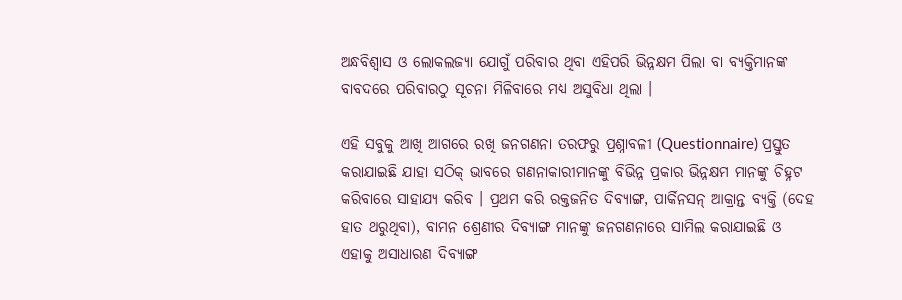ଅନ୍ଧବିଶ୍ୱାସ ଓ ଲୋକଲଜ୍ୟା ଯୋଗୁଁ ପରିବାର ଥିବା ଏହିପରି ଭିନ୍ନକ୍ଷମ ପିଲା ବା ବ୍ୟକ୍ତିମାନଙ୍କ ବାବଦରେ ପରିବାରଠୁ ସୂଚନା ମିଳିବାରେ ମଧ୍ୟ ଅସୁବିଧା ଥିଲା ।

ଏହି ସବୁକୁ ଆଖି ଆଗରେ ରଖି ଜନଗଣନା ତରଫରୁ ପ୍ରଶ୍ନାବଳୀ (Questionnaire) ପ୍ରସ୍ତୁତ କରାଯାଇଛି ଯାହା ସଠିକ୍ ଭାବରେ ଗଣନାକାରୀମାନଙ୍କୁ ବିଭିନ୍ନ ପ୍ରକାର ଭିନ୍ନକ୍ଷମ ମାନଙ୍କୁ ଚିହ୍ନଟ କରିବାରେ ସାହାଯ୍ୟ କରିବ । ପ୍ରଥମ କରି ରକ୍ତଜନିତ ଦିବ୍ୟାଙ୍ଗ, ପାର୍କିନସନ୍ ଆକ୍ରାନ୍ତ ବ୍ୟକ୍ତି (ଦେହ ହାତ ଥରୁଥିବା), ବାମନ ଶ୍ରେଣୀର ଦିବ୍ୟାଙ୍ଗ ମାନଙ୍କୁ ଜନଗଣନାରେ ସାମିଲ କରାଯାଇଛି ଓ ଏହାକୁ ଅସାଧାରଣ ଦିବ୍ୟାଙ୍ଗ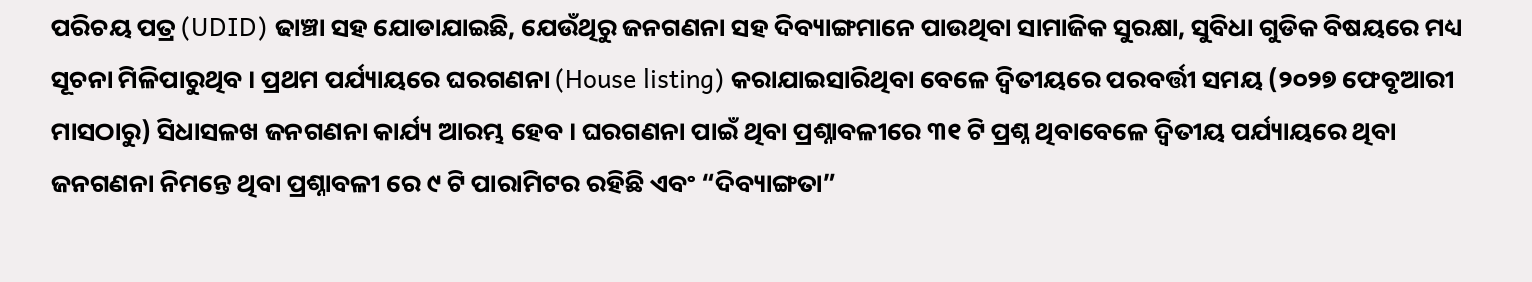ପରିଚୟ ପତ୍ର (UDID) ଢାଞ୍ଚା ସହ ଯୋଡାଯାଇଛି, ଯେଉଁଥିରୁ ଜନଗଣନା ସହ ଦିବ୍ୟାଙ୍ଗମାନେ ପାଉଥିବା ସାମାଜିକ ସୁରକ୍ଷା, ସୁବିଧା ଗୁଡିକ ବିଷୟରେ ମଧ୍ୟ ସୂଚନା ମିଳିପାରୁଥିବ । ପ୍ରଥମ ପର୍ଯ୍ୟାୟରେ ଘରଗଣନା (House listing) କରାଯାଇସାରିଥିବା ବେଳେ ଦ୍ୱିତୀୟରେ ପରବର୍ତ୍ତୀ ସମୟ (୨୦୨୭ ଫେବୃଆରୀ ମାସଠାରୁ) ସିଧାସଳଖ ଜନଗଣନା କାର୍ଯ୍ୟ ଆରମ୍ଭ ହେବ । ଘରଗଣନା ପାଇଁ ଥିବା ପ୍ରଶ୍ନାବଳୀରେ ୩୧ ଟି ପ୍ରଶ୍ନ ଥିବାବେଳେ ଦ୍ୱିତୀୟ ପର୍ଯ୍ୟାୟରେ ଥିବା ଜନଗଣନା ନିମନ୍ତେ ଥିବା ପ୍ରଶ୍ନାବଳୀ ରେ ୯ ଟି ପାରାମିଟର ରହିଛି ଏବଂ “ଦିବ୍ୟାଙ୍ଗତା”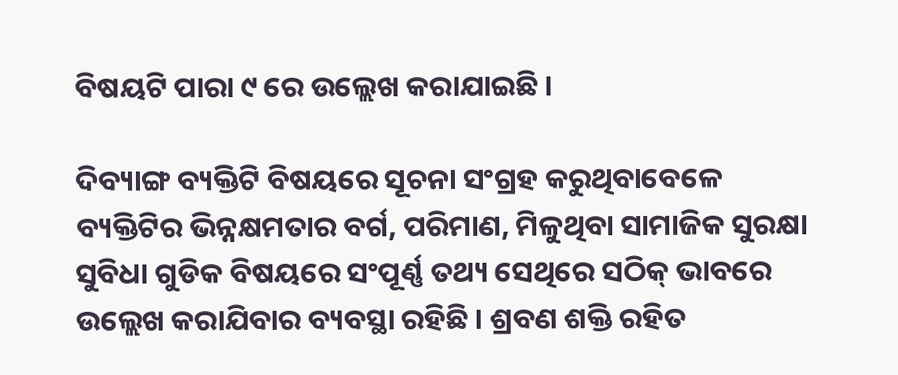ବିଷୟଟି ପାରା ୯ ରେ ଉଲ୍ଲେଖ କରାଯାଇଛି ।

ଦିବ୍ୟାଙ୍ଗ ବ୍ୟକ୍ତିଟି ବିଷୟରେ ସୂଚନା ସଂଗ୍ରହ କରୁଥିବାବେଳେ ବ୍ୟକ୍ତିଟିର ଭିନ୍ନକ୍ଷମତାର ବର୍ଗ, ପରିମାଣ, ମିଳୁଥିବା ସାମାଜିକ ସୁରକ୍ଷା ସୁବିଧା ଗୁଡିକ ବିଷୟରେ ସଂପୂର୍ଣ୍ଣ ତଥ୍ୟ ସେଥିରେ ସଠିକ୍ ଭାବରେ ଉଲ୍ଲେଖ କରାଯିବାର ବ୍ୟବସ୍ଥା ରହିଛି । ଶ୍ରବଣ ଶକ୍ତି ରହିତ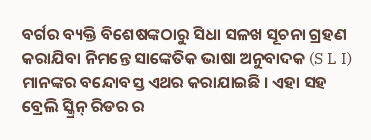ବର୍ଗର ବ୍ୟକ୍ତି ବିଶେଷଙ୍କଠାରୁ ସିଧା ସଳଖ ସୂଚନା ଗ୍ରହଣ କରାଯିବା ନିମନ୍ତେ ସାଙ୍କେତିକ ଭାଷା ଅନୁବାଦକ (S L I) ମାନଙ୍କର ବନ୍ଦୋବସ୍ତ ଏଥର କରାଯାଇଛି । ଏହା ସହ ବ୍ରେଲି ସ୍କ୍ରିନ୍ ରିଡର ର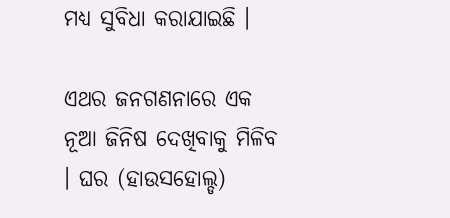ମଧ୍ୟ ସୁବିଧା କରାଯାଇଛି ।

ଏଥର ଜନଗଣନାରେ ଏକ ନୂଆ ଜିନିଷ ଦେଖିବାକୁ ମିଳିବ । ଘର (ହାଉସହୋଲ୍ଡ)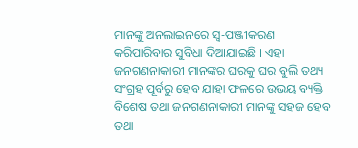ମାନଙ୍କୁ ଅନଲାଇନରେ ସ୍ୱ-ପଞ୍ଜୀକରଣ କରିପାରିବାର ସୁବିଧା ଦିଆଯାଇଛି । ଏହା ଜନଗଣନାକାରୀ ମାନଙ୍କର ଘରକୁ ଘର ବୁଲି ତଥ୍ୟ ସଂଗ୍ରହ ପୂର୍ବରୁ ହେବ ଯାହା ଫଳରେ ଉଭୟ ବ୍ୟକ୍ତି ବିଶେଷ ତଥା ଜନଗଣନାକାରୀ ମାନଙ୍କୁ ସହଜ ହେବ ତଥା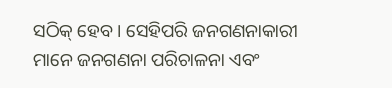ସଠିକ୍ ହେବ । ସେହିପରି ଜନଗଣନାକାରୀ ମାନେ ଜନଗଣନା ପରିଚାଳନା ଏବଂ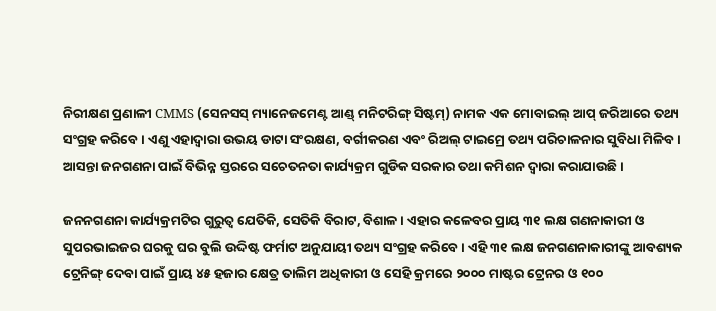ନିରୀକ୍ଷଣ ପ୍ରଣାଳୀ CMMS (ସେନସସ୍ ମ୍ୟାନେଜମେଣ୍ଟ ଆଣ୍ଡ୍ ମନିଟରିଙ୍ଗ୍ ସିଷ୍ଟମ୍) ନାମକ ଏକ ମୋବାଇଲ୍ ଆପ୍ ଜରିଆରେ ତଥ୍ୟ ସଂଗ୍ରହ କରିବେ । ଏଣୁ ଏହାଦ୍ୱାରା ଉଭୟ ଡାଟା ସଂରକ୍ଷଣ, ବର୍ଗୀକରଣ ଏବଂ ରିଅଲ୍ ଟାଇମ୍ରେ ତଥ୍ୟ ପରିଚାଳନାର ସୁବିଧା ମିଳିବ । ଆସନ୍ତା ଜନଗଣନା ପାଇଁ ବିଭିନ୍ନ ସ୍ତରରେ ସଚେତନତା କାର୍ଯ୍ୟକ୍ରମ ଗୁଡିକ ସରକାର ତଥା କମିଶନ ଦ୍ୱାରା କରାଯାଉଛି ।

ଜନନଗଣନା କାର୍ଯ୍ୟକ୍ରମଟିର ଗୁରୁତ୍ୱ ଯେତିକି, ସେତିକି ବିରାଟ, ବିଶାଳ । ଏହାର କଳେବର ପ୍ରାୟ ୩୧ ଲକ୍ଷ ଗଣନାକାରୀ ଓ ସୁପରଭାଇଜର ଘରକୁ ଘର ବୁଲି ଉଦ୍ଦିଷ୍ଟ ଫର୍ମାଟ ଅନୁଯାୟୀ ତଥ୍ୟ ସଂଗ୍ରହ କରିବେ । ଏହି ୩୧ ଲକ୍ଷ ଜନଗଣନାକାରୀଙ୍କୁ ଆବଶ୍ୟକ ଟ୍ରେନିଙ୍ଗ୍ ଦେବା ପାଇଁ ପ୍ରାୟ ୪୫ ହଜାର କ୍ଷେତ୍ର ତାଲିମ ଅଧିକାରୀ ଓ ସେହି କ୍ରମରେ ୨୦୦୦ ମାଷ୍ଟର ଟ୍ରେନର ଓ ୧୦୦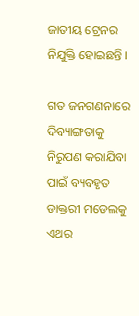ଜାତୀୟ ଟ୍ରେନର ନିଯୁକ୍ତି ହୋଇଛନ୍ତି ।

ଗତ ଜନଗଣନାରେ ଦିବ୍ୟାଙ୍ଗତାକୁ ନିରୁପଣ କରାଯିବା ପାଇଁ ବ୍ୟବହୃତ ଡାକ୍ତରୀ ମଡେଲକୁ ଏଥର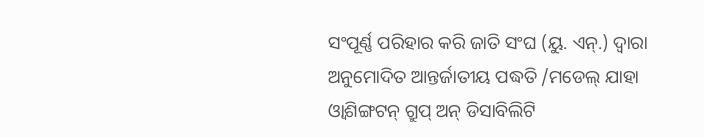ସଂପୂର୍ଣ୍ଣ ପରିହାର କରି ଜାତି ସଂଘ (ୟୁ. ଏନ୍.) ଦ୍ୱାରା ଅନୁମୋଦିତ ଆନ୍ତର୍ଜାତୀୟ ପଦ୍ଧତି /ମଡେଲ୍ ଯାହା ଓ୍ୱାଶିଙ୍ଗଟନ୍ ଗ୍ରୁପ୍ ଅନ୍ ଡିସାବିଲିଟି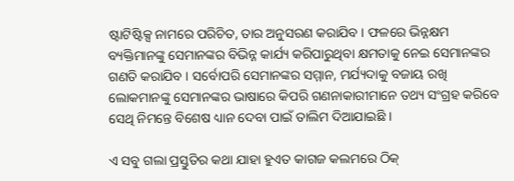ଷ୍ଟାଟିଷ୍ଟିକ୍ସ ନାମରେ ପରିଚିତ, ତାର ଅନୁସରଣ କରାଯିବ । ଫଳରେ ଭିନ୍ନକ୍ଷମ ବ୍ୟକ୍ତିମାନଙ୍କୁ ସେମାନଙ୍କର ବିଭିନ୍ନ କାର୍ଯ୍ୟ କରିପାରୁଥିବା କ୍ଷମତାକୁ ନେଇ ସେମାନଙ୍କର ଗଣତି କରାଯିବ । ସର୍ବୋପରି ସେମାନଙ୍କର ସମ୍ମାନ, ମର୍ଯ୍ୟଦାକୁ ବଜାୟ ରଖି ଲୋକମାନଙ୍କୁ ସେମାନଙ୍କର ଭାଷାରେ କିପରି ଗଣନାକାରୀମାନେ ତଥ୍ୟ ସଂଗ୍ରହ କରିବେ ସେଥି ନିମନ୍ତେ ବିଶେଷ ଧ୍ୟାନ ଦେବା ପାଇଁ ତାଲିମ ଦିଆଯାଇଛି ।

ଏ ସବୁ ଗଲା ପ୍ରସ୍ତୁତିର କଥା ଯାହା ହୁଏତ କାଗଜ କଲମରେ ଠିକ୍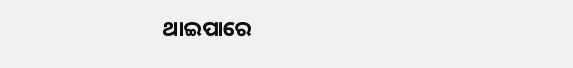ଥାଇପାରେ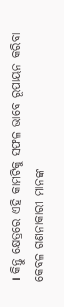। କିନ୍ତୁ କ୍ଷେତ୍ରରେ ଏହି କାମଟିକୁ ସଫଳ ଭାବେ ରୂପାୟନ କରିବା କେବଳ ଗଣନାକାରୀ ମାନଙ୍କ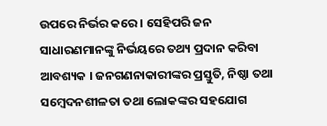ଉପରେ ନିର୍ଭର କରେ । ସେହିପରି ଜନ ସାଧାରଣମାନଙ୍କୁ ନିର୍ଭୟରେ ତଥ୍ୟ ପ୍ରଦାନ କରିବା ଆବଶ୍ୟକ । ଜନଗଣନାକାରୀଙ୍କର ପ୍ରସ୍ତୁତି, ନିଷ୍ଠା ତଥା ସମ୍ବେଦନଶୀଳତା ତଥା ଲୋକଙ୍କର ସହଯୋଗ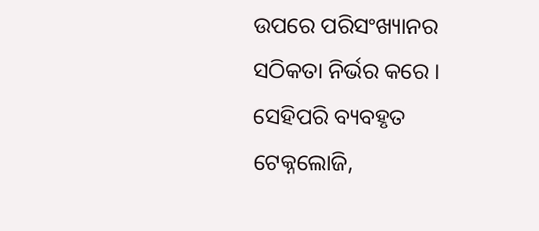ଉପରେ ପରିସଂଖ୍ୟାନର ସଠିକତା ନିର୍ଭର କରେ । ସେହିପରି ବ୍ୟବହୃତ ଟେକ୍ନଲୋଜି,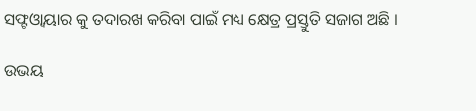ସଫ୍ଟଓ୍ୱାୟାର କୁ ତଦାରଖ କରିବା ପାଇଁ ମଧ୍ୟ କ୍ଷେତ୍ର ପ୍ରସ୍ତୁତି ସଜାଗ ଅଛି ।

ଉଭୟ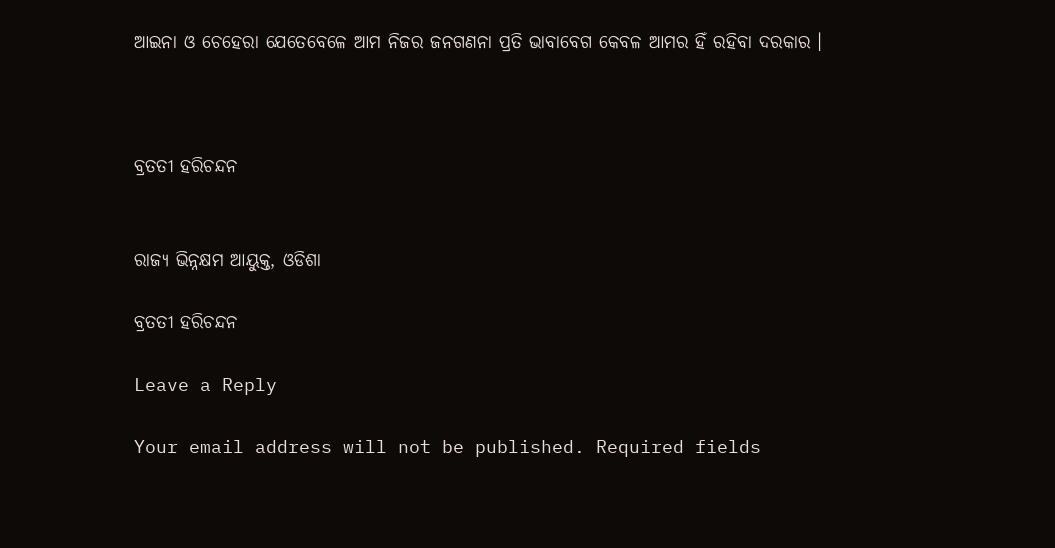ଆଇନା ଓ ଚେହେରା ଯେତେବେଳେ ଆମ ନିଜର ଜନଗଣନା ପ୍ରତି ଭାବାବେଗ କେବଳ ଆମର ହିଁ ରହିବା ଦରକାର ।



ବ୍ରତତୀ ହରିଚନ୍ଦନ


ରାଜ୍ୟ ଭିନ୍ନକ୍ଷମ ଆୟୁକ୍ତ, ଓଡିଶା

ବ୍ରତତୀ ହରିଚନ୍ଦନ

Leave a Reply

Your email address will not be published. Required fields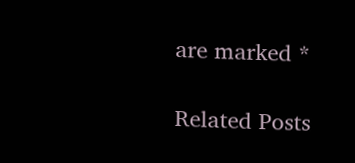are marked *

Related Posts